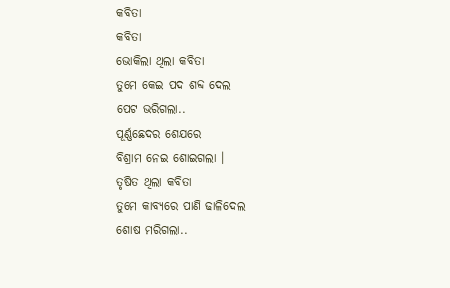କବିତା
କବିତା
ଭୋକିଲା ଥିଲା କବିତା
ତୁମେ କେଇ ପଦ ଶବ୍ଦ ଦେଲ
ପେଟ ଭରିଗଲା..
ପୂର୍ଣ୍ଣଛେଦର ଶେଯରେ
ବିଶ୍ରାମ ନେଇ ଶୋଇଗଲା ।
ତୃଷିତ ଥିଲା କବିତା
ତୁମେ କାବ୍ୟରେ ପାଣି ଢାଳିଦେଲ
ଶୋଷ ମରିଗଲା..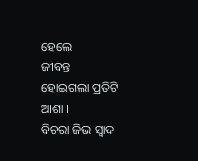ହେଲେ
ଜୀବନ୍ତ ହୋଇଗଲା ପ୍ରତିଟି ଆଶା ।
ବିଚରା ଜିଭ ସ୍ବାଦ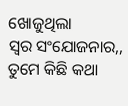ଖୋଜୁଥିଲା
ସ୍ବର ସଂଯୋଜନାର,,
ତୁମେ କିଛି କଥା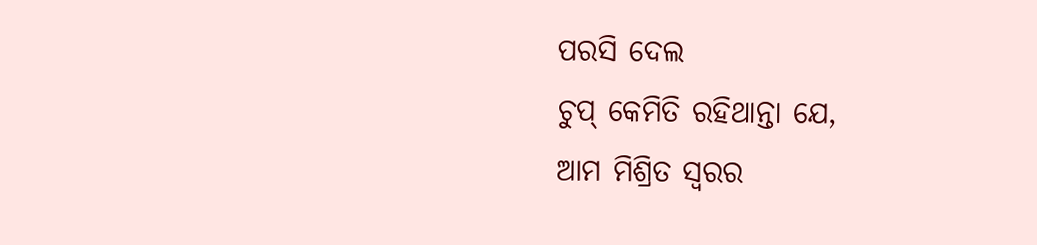ପରସି ଦେଲ
ଚୁପ୍ କେମିତି ରହିଥାନ୍ତା ଯେ,
ଆମ ମିଶ୍ରିତ ସ୍ବରର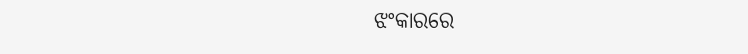ଝଂକାରରେ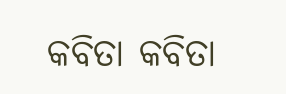କବିତା କବିତା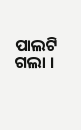ପାଲଟି ଗଲା ।